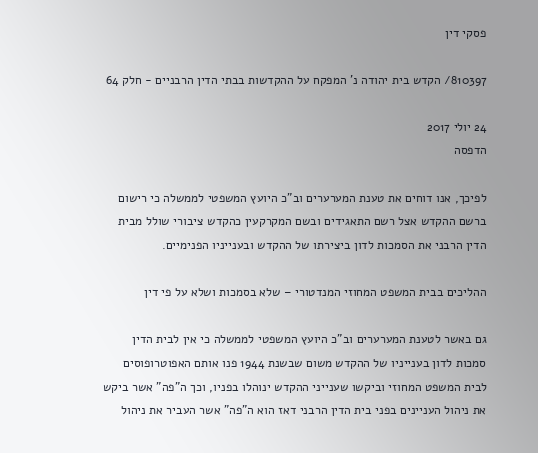פסקי דין

810397/ הקדש בית יהודה נ' המפקח על ההקדשות בבתי הדין הרבניים - חלק 64

24 יולי 2017
הדפסה

לפיכך, אנו דוחים את טענת המערערים וב"כ היועץ המשפטי לממשלה כי רישום ברשם ההקדש אצל רשם התאגידים ובשם המקרקעין כהקדש ציבורי שולל מבית הדין הרבני את הסמכות לדון ביצירתו של ההקדש ובענייניו הפנימיים.

ההליכים בבית המשפט המחוזי המנדטורי – שלא בסמכות ושלא על פי דין

גם באשר לטענת המערערים וב"כ היועץ המשפטי לממשלה כי אין לבית הדין סמכות לדון בענייניו של ההקדש משום שבשנת 1944 פנו אותם האפוטרופוסים לבית המשפט המחוזי וביקשו שענייני ההקדש ינוהלו בפניו, וכך ה"פה" אשר ביקש את ניהול העניינים בפני בית הדין הרבני דאז הוא ה"פה" אשר העביר את ניהול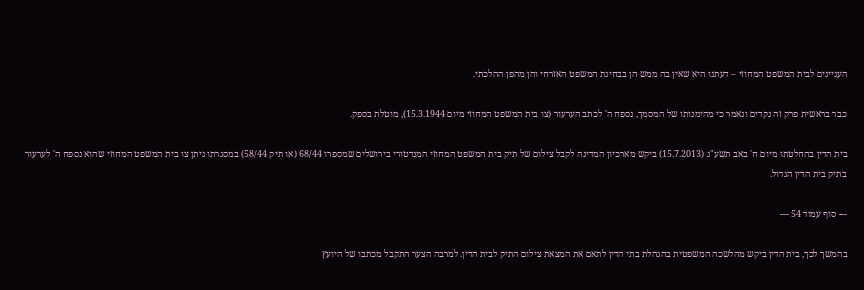העניינים לבית המשפט המחוזי – דעתנו היא שאין בה ממש הן בבחינת המשפט האזרחי והן מהפן ההלכתי.

כבר בראשית פרק זה נקדים ונאמר כי מהימנותו של המסמך, נספח ה' לכתב הערעור (צו בית המשפט המחוזי מיום 15.3.1944), מוטלת בספק.

בית הדין בהחלטתו מיום ח' באב תשע"ג (15.7.2013) ביקש מארכיון המדינה לקבל צילום של תיק בית המשפט המחוזי המנדטורי בירושלים שמספרו 68/44 (או תיק 58/44) במסגרתו ניתן צו בית המשפט המחוזי שהוא נספח ה' לערעור בתיק בית הדין הגדול.

--- סוף עמוד 54 ---

בהמשך לכך, בית הדין ביקש מהלשכה המשפטית בהנהלת בתי הדין לתאם את המצאת צילום התיק לבית הדין. למרבה הצער התקבל מכתבו של היועץ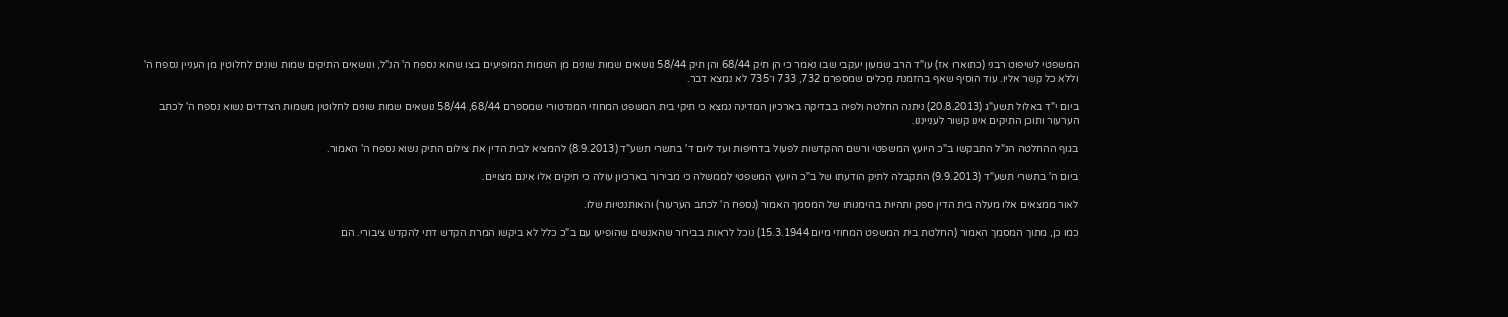המשפטי לשיפוט רבני (כתוארו אז) עו"ד הרב שמעון יעקבי שבו נאמר כי הן תיק 68/44 והן תיק 58/44 נושאים שמות שונים מן השמות המופיעים בצו שהוא נספח ה' הנ"ל, ונושאים התיקים שמות שונים לחלוטין מן העניין נספח ה' וללא כל קשר אליו. עוד הוסיף שאף בהזמנת מֵכלים שמספרם 732, 733 ו־735 לא נמצא דבר.

ביום י"ד באלול תשע"ג (20.8.2013) ניתנה החלטה ולפיה בבדיקה בארכיון המדינה נמצא כי תיקי בית המשפט המחוזי המנדטורי שמספרם 68/44, 58/44 נושאים שמות שונים לחלוטין משמות הצדדים נשוא נספח ה' לכתב הערעור ותוכן התיקים אינו קשור לענייננו.

בגוף ההחלטה הנ"ל התבקשו ב"כ היועץ המשפטי ורשם ההקדשות לפעול בדחיפות ועד ליום ד' בתשרי תשע"ד (8.9.2013) להמציא לבית הדין את צילום התיק נשוא נספח ה' האמור.

ביום ה' בתשרי תשע"ד (9.9.2013) התקבלה לתיק הודעתו של ב"כ היועץ המשפטי לממשלה כי מבירור בארכיון עולה כי תיקים אלו אינם מצויים.

לאור ממצאים אלו מעלה בית הדין ספק ותהיות בהימנותו של המסמך האמור (נספח ה' לכתב הערעור) והאותנטיות שלו.

כמו כן, מתוך המסמך האמור (החלטת בית המשפט המחוזי מיום 15.3.1944) נוכל לראות בבירור שהאנשים שהופיעו עם ב"כ כלל לא ביקשו המרת הקדש דתי להקדש ציבורי. הם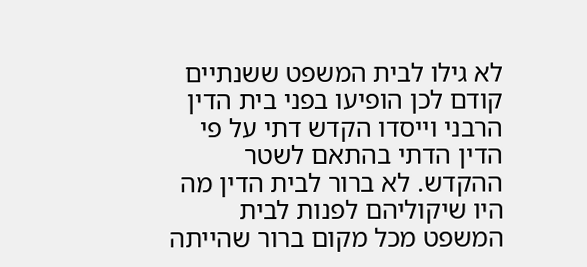לא גילו לבית המשפט ששנתיים קודם לכן הופיעו בפני בית הדין הרבני וייסדו הקדש דתי על פי הדין הדתי בהתאם לשטר ההקדש. לא ברור לבית הדין מה היו שיקוליהם לפנות לבית המשפט מכל מקום ברור שהייתה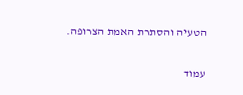הטעיה והסתרת האמת הצרופה.

עמוד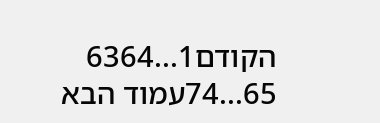הקודם1...6364
65...74עמוד הבא